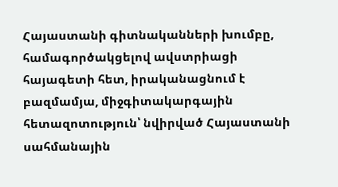Հայաստանի գիտնականների խումբը, համագործակցելով ավստրիացի հայագետի հետ, իրականացնում է բազմամյա, միջգիտակարգային հետազոտություն՝ նվիրված Հայաստանի սահմանային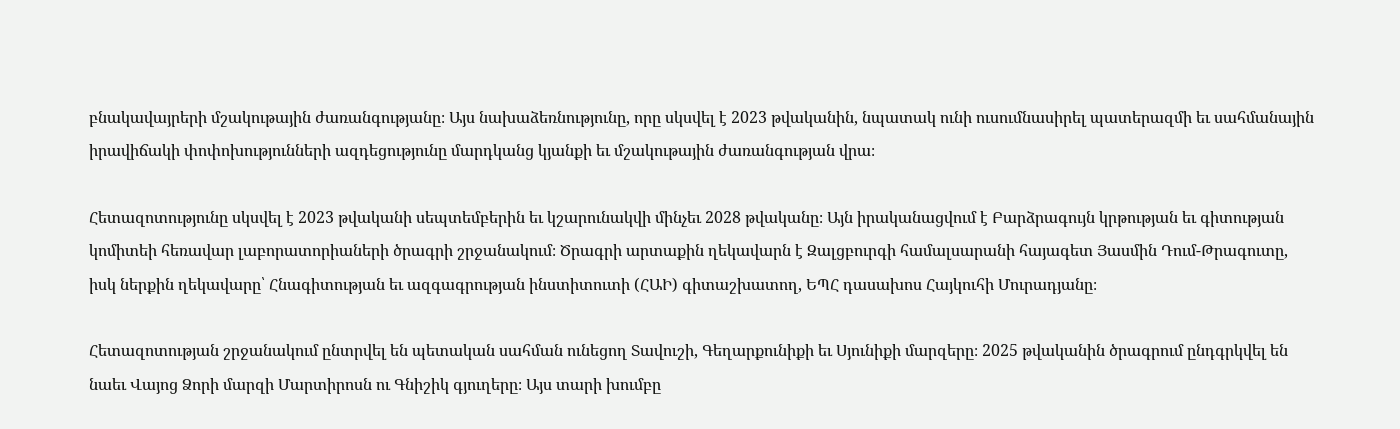բնակավայրերի մշակութային ժառանգությանը։ Այս նախաձեռնությունը, որը սկսվել է 2023 թվականին, նպատակ ունի ուսումնասիրել պատերազմի եւ սահմանային իրավիճակի փոփոխությունների ազդեցությունը մարդկանց կյանքի եւ մշակութային ժառանգության վրա։

Հետազոտությունը սկսվել է 2023 թվականի սեպտեմբերին եւ կշարունակվի մինչեւ 2028 թվականը։ Այն իրականացվում է Բարձրագույն կրթության եւ գիտության կոմիտեի հեռավար լաբորատորիաների ծրագրի շրջանակում։ Ծրագրի արտաքին ղեկավարն է Զալցբուրգի համալսարանի հայագետ Յասմին Դում-Թրագուտը, իսկ ներքին ղեկավարը՝ Հնագիտության եւ ազգագրության ինստիտուտի (ՀԱԻ) գիտաշխատող, ԵՊՀ դասախոս Հայկուհի Մուրադյանը։

Հետազոտության շրջանակում ընտրվել են պետական սահման ունեցող Տավուշի, Գեղարքունիքի եւ Սյունիքի մարզերը։ 2025 թվականին ծրագրում ընդգրկվել են նաեւ Վայոց Ձորի մարզի Մարտիրոսն ու Գնիշիկ գյուղերը։ Այս տարի խումբը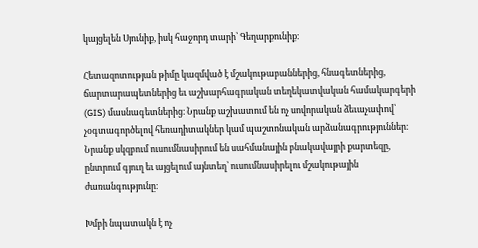կայցելեն Սյունիք, իսկ հաջորդ տարի՝ Գեղարքունիք։

Հետազոտության թիմը կազմված է մշակութաբաններից, հնագետներից, ճարտարապետներից եւ աշխարհագրական տեղեկատվական համակարգերի (GIS) մասնագետներից։ Նրանք աշխատում են ոչ սովորական ձեւաչափով՝ չօգտագործելով հեռադիտակներ կամ պաշտոնական արձանագրություններ։ Նրանք սկզբում ուսումնասիրում են սահմանային բնակավայրի քարտեզը, ընտրում գյուղ եւ այցելում այնտեղ՝ ուսումնասիրելու մշակութային ժառանգությունը։

Խմբի նպատակն է ոչ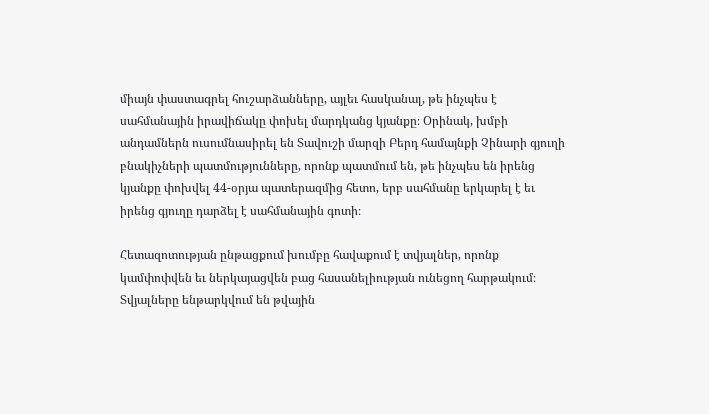միայն փաստագրել հուշարձանները, այլեւ հասկանալ, թե ինչպես է սահմանային իրավիճակը փոխել մարդկանց կյանքը։ Օրինակ, խմբի անդամներն ուսումնասիրել են Տավուշի մարզի Բերդ համայնքի Չինարի գյուղի բնակիչների պատմությունները, որոնք պատմում են, թե ինչպես են իրենց կյանքը փոխվել 44-օրյա պատերազմից հետո, երբ սահմանը երկարել է եւ իրենց գյուղը դարձել է սահմանային գոտի։

Հետազոտության ընթացքում խումբը հավաքում է տվյալներ, որոնք կամփոփվեն եւ ներկայացվեն բաց հասանելիության ունեցող հարթակում։ Տվյալները ենթարկվում են թվային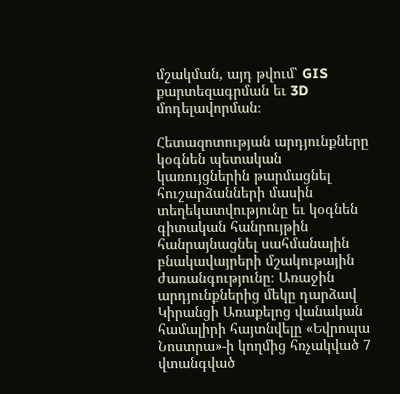մշակման, այդ թվում՝ GIS քարտեզագրման եւ 3D մոդելավորման։

Հետազոտության արդյունքները կօգնեն պետական կառույցներին թարմացնել հուշարձանների մասին տեղեկատվությունը եւ կօգնեն գիտական հանրույթին հանրայնացնել սահմանային բնակավայրերի մշակութային ժառանգությունը։ Առաջին արդյունքներից մեկը դարձավ Կիրանցի Առաքելոց վանական համալիրի հայտնվելը «Եվրոպա Նոստրա»-ի կողմից հռչակված 7 վտանգված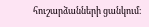հուշարձանների ցանկում։